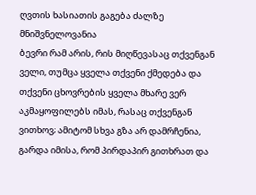ღვთის ხასიათის გაგება ძალზე მნიშვნელოვანია
ბევრი რამ არის, რის მიღწევასაც თქვენგან ველი, თუმცა ყველა თქვენი ქმედება და თქვენი ცხოვრების ყველა მხარე ვერ აკმაყოფილებს იმას, რასაც თქვენგან ვითხოვ; ამიტომ სხვა გზა არ დამრჩენია, გარდა იმისა, რომ პირდაპირ გითხრათ და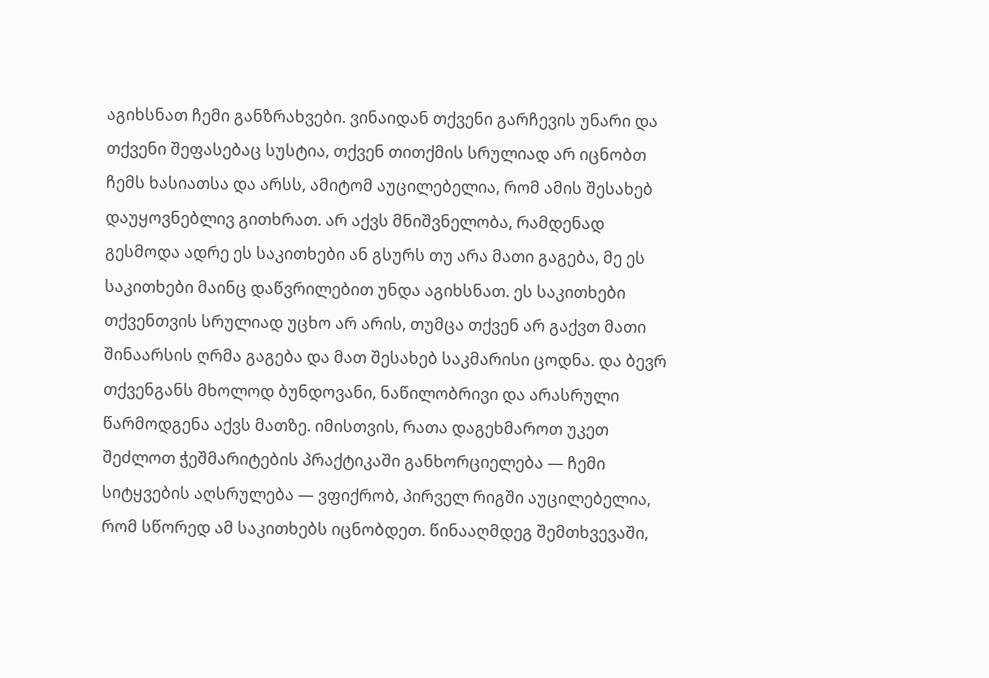აგიხსნათ ჩემი განზრახვები. ვინაიდან თქვენი გარჩევის უნარი და თქვენი შეფასებაც სუსტია, თქვენ თითქმის სრულიად არ იცნობთ ჩემს ხასიათსა და არსს, ამიტომ აუცილებელია, რომ ამის შესახებ დაუყოვნებლივ გითხრათ. არ აქვს მნიშვნელობა, რამდენად გესმოდა ადრე ეს საკითხები ან გსურს თუ არა მათი გაგება, მე ეს საკითხები მაინც დაწვრილებით უნდა აგიხსნათ. ეს საკითხები თქვენთვის სრულიად უცხო არ არის, თუმცა თქვენ არ გაქვთ მათი შინაარსის ღრმა გაგება და მათ შესახებ საკმარისი ცოდნა. და ბევრ თქვენგანს მხოლოდ ბუნდოვანი, ნაწილობრივი და არასრული წარმოდგენა აქვს მათზე. იმისთვის, რათა დაგეხმაროთ უკეთ შეძლოთ ჭეშმარიტების პრაქტიკაში განხორციელება — ჩემი სიტყვების აღსრულება — ვფიქრობ, პირველ რიგში აუცილებელია, რომ სწორედ ამ საკითხებს იცნობდეთ. წინააღმდეგ შემთხვევაში,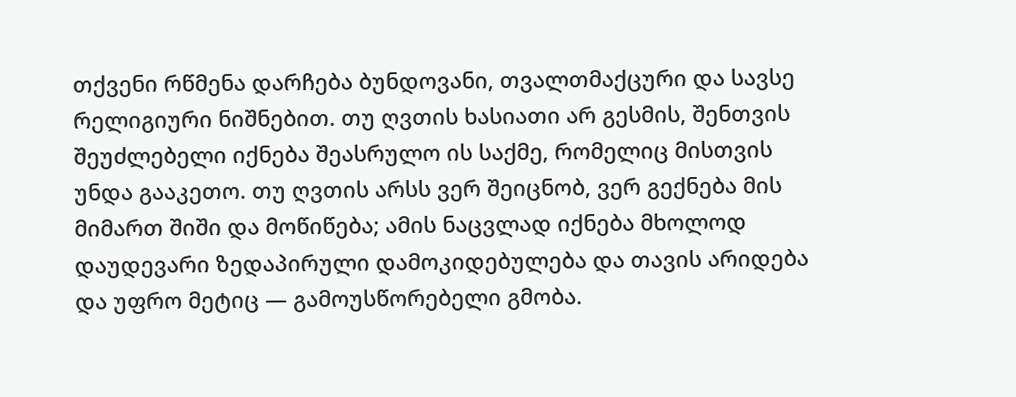თქვენი რწმენა დარჩება ბუნდოვანი, თვალთმაქცური და სავსე რელიგიური ნიშნებით. თუ ღვთის ხასიათი არ გესმის, შენთვის შეუძლებელი იქნება შეასრულო ის საქმე, რომელიც მისთვის უნდა გააკეთო. თუ ღვთის არსს ვერ შეიცნობ, ვერ გექნება მის მიმართ შიში და მოწიწება; ამის ნაცვლად იქნება მხოლოდ დაუდევარი ზედაპირული დამოკიდებულება და თავის არიდება და უფრო მეტიც — გამოუსწორებელი გმობა.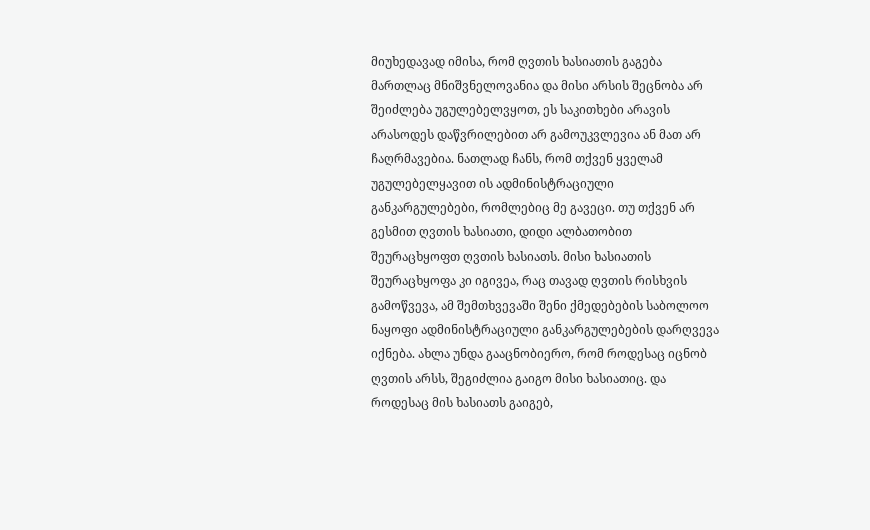მიუხედავად იმისა, რომ ღვთის ხასიათის გაგება მართლაც მნიშვნელოვანია და მისი არსის შეცნობა არ შეიძლება უგულებელვყოთ, ეს საკითხები არავის არასოდეს დაწვრილებით არ გამოუკვლევია ან მათ არ ჩაღრმავებია. ნათლად ჩანს, რომ თქვენ ყველამ უგულებელყავით ის ადმინისტრაციული განკარგულებები, რომლებიც მე გავეცი. თუ თქვენ არ გესმით ღვთის ხასიათი, დიდი ალბათობით შეურაცხყოფთ ღვთის ხასიათს. მისი ხასიათის შეურაცხყოფა კი იგივეა, რაც თავად ღვთის რისხვის გამოწვევა, ამ შემთხვევაში შენი ქმედებების საბოლოო ნაყოფი ადმინისტრაციული განკარგულებების დარღვევა იქნება. ახლა უნდა გააცნობიერო, რომ როდესაც იცნობ ღვთის არსს, შეგიძლია გაიგო მისი ხასიათიც. და როდესაც მის ხასიათს გაიგებ,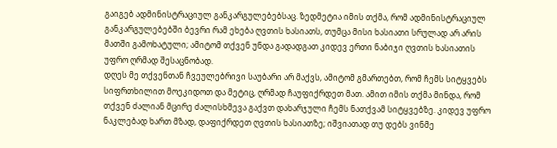გაიგებ ადმინისტრაციულ განკარგულებებსაც. ზედმეტია იმის თქმა, რომ ადმინისტრაციულ განკარგულებებში ბევრი რამ ეხება ღვთის ხასიათს, თუმცა მისი ხასიათი სრულად არ არის მათში გამოხატული; ამიტომ თქვენ უნდა გადადგათ კიდევ ერთი ნაბიჯი ღვთის ხასიათის უფრო ღრმად შესაცნობად.
დღეს მე თქვენთან ჩვეულებრივი საუბარი არ მაქვს, ამიტომ გმართებთ, რომ ჩემს სიტყვებს სიფრთხილით მოეკიდოთ და მეტიც, ღრმად ჩაუფიქრდეთ მათ. ამით იმის თქმა მინდა, რომ თქვენ ძალიან მცირე ძალისხმევა გაქვთ დახარჯული ჩემს ნათქვამ სიტყვებზე. კიდევ უფრო ნაკლებად ხართ მზად, დაფიქრდეთ ღვთის ხასიათზე; იშვიათად თუ დებს ვინმე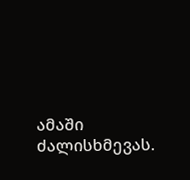ამაში ძალისხმევას.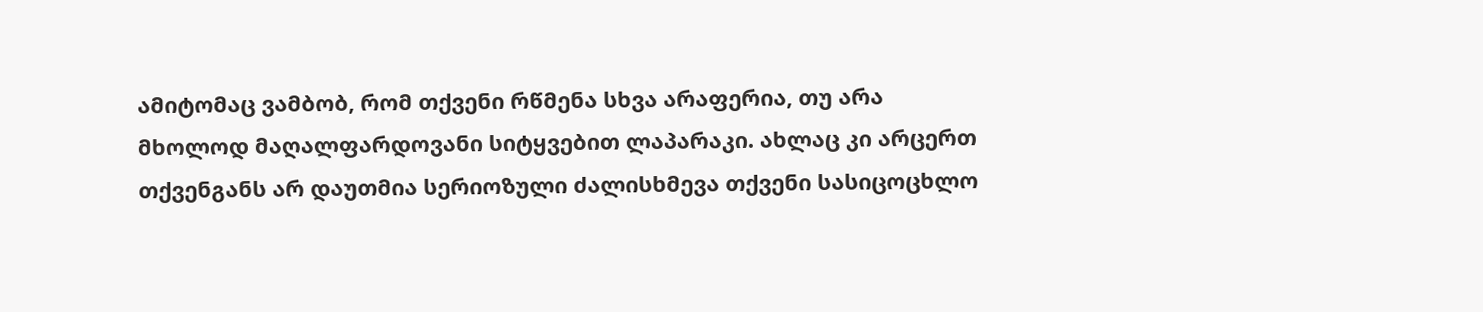ამიტომაც ვამბობ, რომ თქვენი რწმენა სხვა არაფერია, თუ არა მხოლოდ მაღალფარდოვანი სიტყვებით ლაპარაკი. ახლაც კი არცერთ თქვენგანს არ დაუთმია სერიოზული ძალისხმევა თქვენი სასიცოცხლო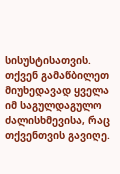სისუსტისათვის. თქვენ გამაწბილეთ მიუხედავად ყველა იმ საგულდაგულო ძალისხმევისა, რაც თქვენთვის გავიღე.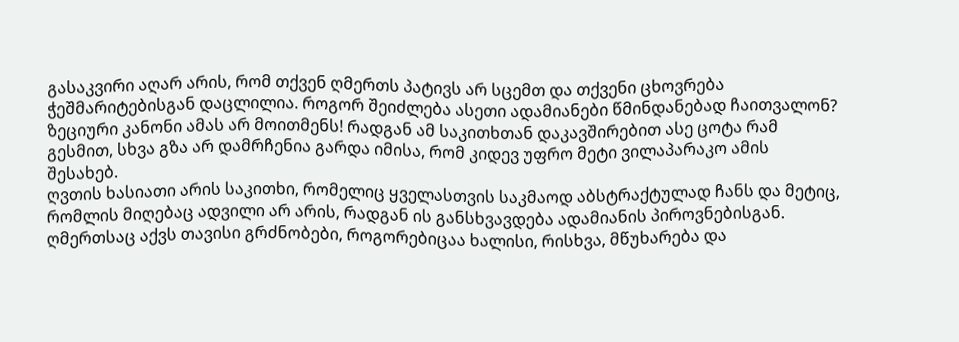გასაკვირი აღარ არის, რომ თქვენ ღმერთს პატივს არ სცემთ და თქვენი ცხოვრება ჭეშმარიტებისგან დაცლილია. როგორ შეიძლება ასეთი ადამიანები წმინდანებად ჩაითვალონ? ზეციური კანონი ამას არ მოითმენს! რადგან ამ საკითხთან დაკავშირებით ასე ცოტა რამ გესმით, სხვა გზა არ დამრჩენია გარდა იმისა, რომ კიდევ უფრო მეტი ვილაპარაკო ამის შესახებ.
ღვთის ხასიათი არის საკითხი, რომელიც ყველასთვის საკმაოდ აბსტრაქტულად ჩანს და მეტიც, რომლის მიღებაც ადვილი არ არის, რადგან ის განსხვავდება ადამიანის პიროვნებისგან. ღმერთსაც აქვს თავისი გრძნობები, როგორებიცაა ხალისი, რისხვა, მწუხარება და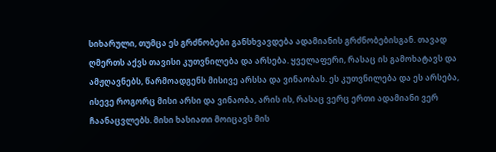სიხარული, თუმცა ეს გრძნობები განსხვავდება ადამიანის გრძნობებისგან. თავად ღმერთს აქვს თავისი კუთვნილება და არსება. ყველაფერი, რასაც ის გამოხატავს და ამჟღავნებს, წარმოადგენს მისივე არსსა და ვინაობას. ეს კუთვნილება და ეს არსება, ისევე როგორც მისი არსი და ვინაობა, არის ის, რასაც ვერც ერთი ადამიანი ვერ ჩაანაცვლებს. მისი ხასიათი მოიცავს მის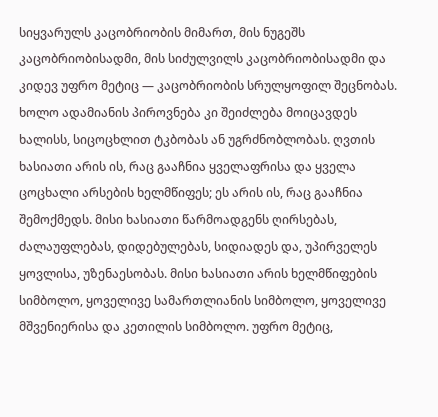სიყვარულს კაცობრიობის მიმართ, მის ნუგეშს კაცობრიობისადმი, მის სიძულვილს კაცობრიობისადმი და კიდევ უფრო მეტიც — კაცობრიობის სრულყოფილ შეცნობას. ხოლო ადამიანის პიროვნება კი შეიძლება მოიცავდეს ხალისს, სიცოცხლით ტკბობას ან უგრძნობლობას. ღვთის ხასიათი არის ის, რაც გააჩნია ყველაფრისა და ყველა ცოცხალი არსების ხელმწიფეს; ეს არის ის, რაც გააჩნია შემოქმედს. მისი ხასიათი წარმოადგენს ღირსებას, ძალაუფლებას, დიდებულებას, სიდიადეს და, უპირველეს ყოვლისა, უზენაესობას. მისი ხასიათი არის ხელმწიფების სიმბოლო, ყოველივე სამართლიანის სიმბოლო, ყოველივე მშვენიერისა და კეთილის სიმბოლო. უფრო მეტიც,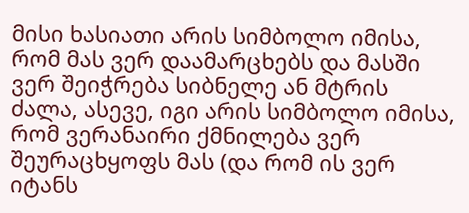მისი ხასიათი არის სიმბოლო იმისა, რომ მას ვერ დაამარცხებს და მასში ვერ შეიჭრება სიბნელე ან მტრის ძალა, ასევე, იგი არის სიმბოლო იმისა, რომ ვერანაირი ქმნილება ვერ შეურაცხყოფს მას (და რომ ის ვერ იტანს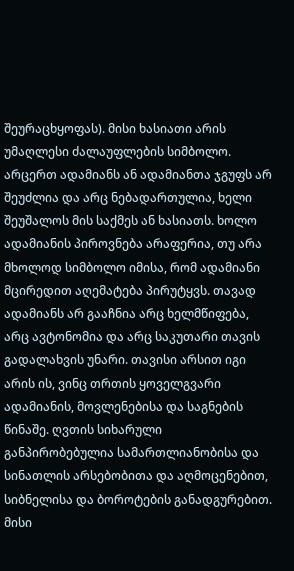შეურაცხყოფას). მისი ხასიათი არის უმაღლესი ძალაუფლების სიმბოლო. არცერთ ადამიანს ან ადამიანთა ჯგუფს არ შეუძლია და არც ნებადართულია, ხელი შეუშალოს მის საქმეს ან ხასიათს. ხოლო ადამიანის პიროვნება არაფერია, თუ არა მხოლოდ სიმბოლო იმისა, რომ ადამიანი მცირედით აღემატება პირუტყვს. თავად ადამიანს არ გააჩნია არც ხელმწიფება, არც ავტონომია და არც საკუთარი თავის გადალახვის უნარი. თავისი არსით იგი არის ის, ვინც თრთის ყოველგვარი ადამიანის, მოვლენებისა და საგნების წინაშე. ღვთის სიხარული განპირობებულია სამართლიანობისა და სინათლის არსებობითა და აღმოცენებით, სიბნელისა და ბოროტების განადგურებით. მისი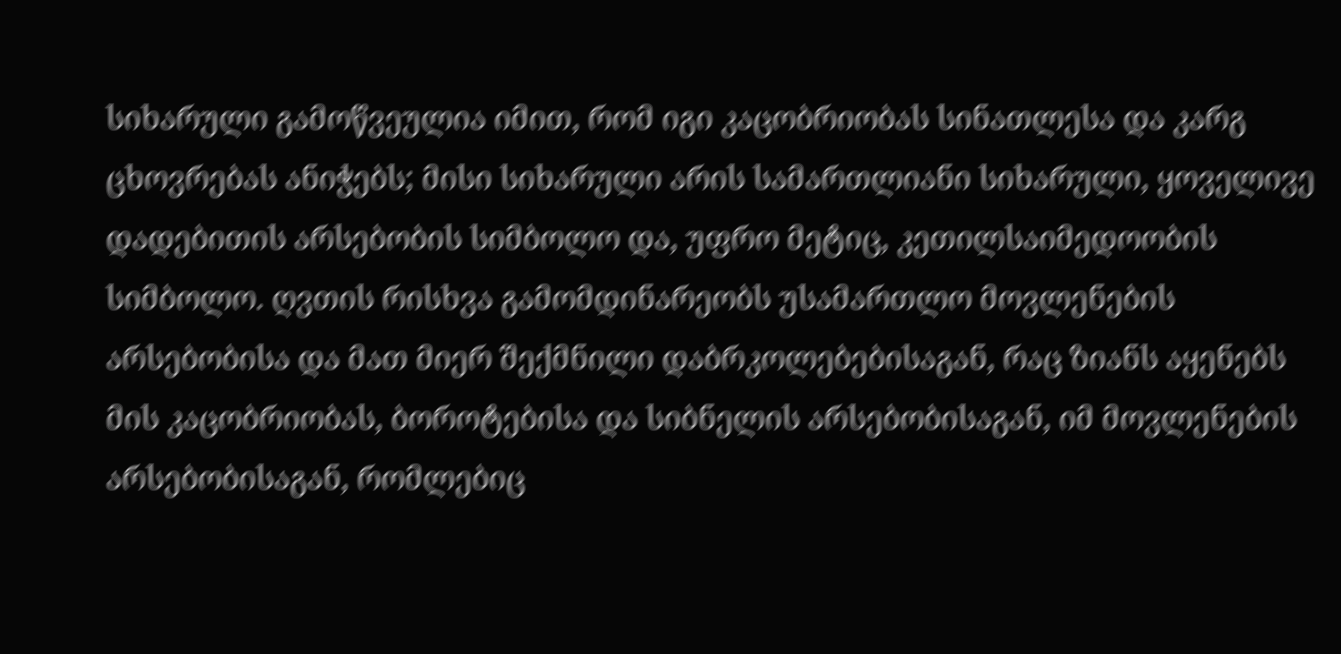სიხარული გამოწვეულია იმით, რომ იგი კაცობრიობას სინათლესა და კარგ ცხოვრებას ანიჭებს; მისი სიხარული არის სამართლიანი სიხარული, ყოველივე დადებითის არსებობის სიმბოლო და, უფრო მეტიც, კეთილსაიმედოობის სიმბოლო. ღვთის რისხვა გამომდინარეობს უსამართლო მოვლენების არსებობისა და მათ მიერ შექმნილი დაბრკოლებებისაგან, რაც ზიანს აყენებს მის კაცობრიობას, ბოროტებისა და სიბნელის არსებობისაგან, იმ მოვლენების არსებობისაგან, რომლებიც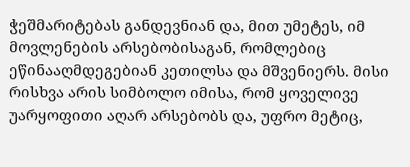ჭეშმარიტებას განდევნიან და, მით უმეტეს, იმ მოვლენების არსებობისაგან, რომლებიც ეწინააღმდეგებიან კეთილსა და მშვენიერს. მისი რისხვა არის სიმბოლო იმისა, რომ ყოველივე უარყოფითი აღარ არსებობს და, უფრო მეტიც,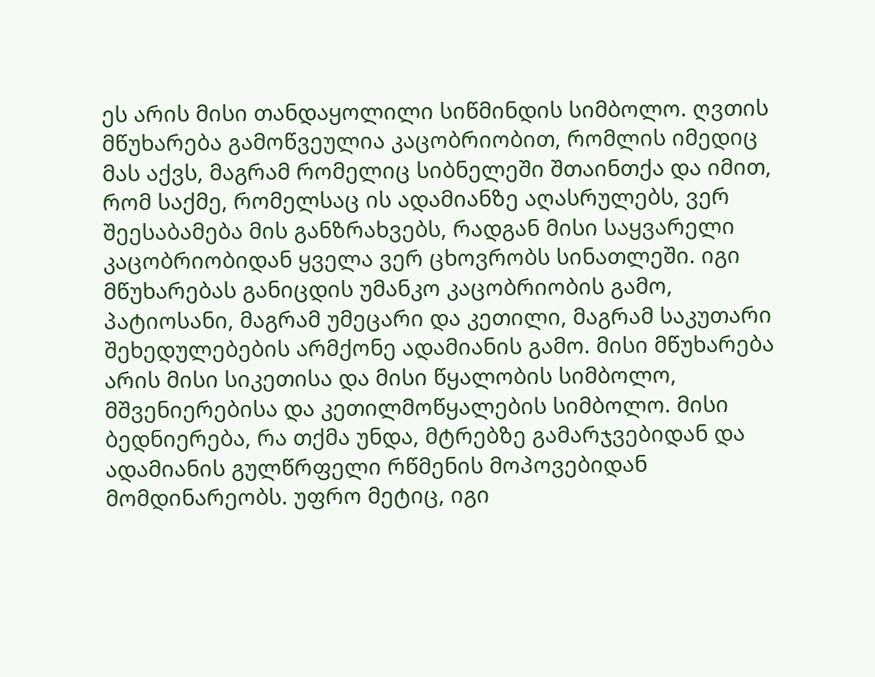ეს არის მისი თანდაყოლილი სიწმინდის სიმბოლო. ღვთის მწუხარება გამოწვეულია კაცობრიობით, რომლის იმედიც მას აქვს, მაგრამ რომელიც სიბნელეში შთაინთქა და იმით, რომ საქმე, რომელსაც ის ადამიანზე აღასრულებს, ვერ შეესაბამება მის განზრახვებს, რადგან მისი საყვარელი კაცობრიობიდან ყველა ვერ ცხოვრობს სინათლეში. იგი მწუხარებას განიცდის უმანკო კაცობრიობის გამო, პატიოსანი, მაგრამ უმეცარი და კეთილი, მაგრამ საკუთარი შეხედულებების არმქონე ადამიანის გამო. მისი მწუხარება არის მისი სიკეთისა და მისი წყალობის სიმბოლო, მშვენიერებისა და კეთილმოწყალების სიმბოლო. მისი ბედნიერება, რა თქმა უნდა, მტრებზე გამარჯვებიდან და ადამიანის გულწრფელი რწმენის მოპოვებიდან მომდინარეობს. უფრო მეტიც, იგი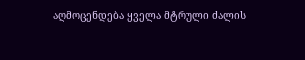აღმოცენდება ყველა მტრული ძალის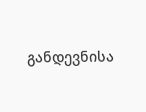განდევნისა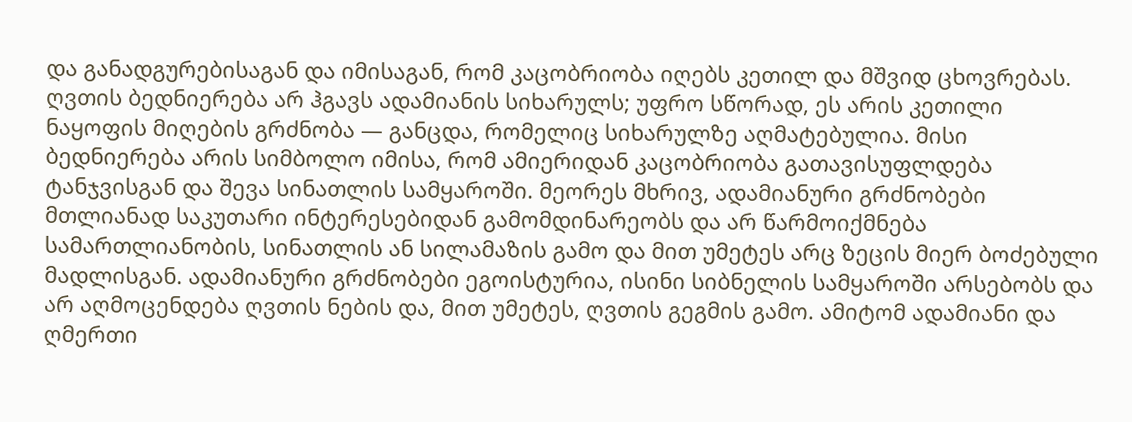და განადგურებისაგან და იმისაგან, რომ კაცობრიობა იღებს კეთილ და მშვიდ ცხოვრებას. ღვთის ბედნიერება არ ჰგავს ადამიანის სიხარულს; უფრო სწორად, ეს არის კეთილი ნაყოფის მიღების გრძნობა — განცდა, რომელიც სიხარულზე აღმატებულია. მისი ბედნიერება არის სიმბოლო იმისა, რომ ამიერიდან კაცობრიობა გათავისუფლდება ტანჯვისგან და შევა სინათლის სამყაროში. მეორეს მხრივ, ადამიანური გრძნობები მთლიანად საკუთარი ინტერესებიდან გამომდინარეობს და არ წარმოიქმნება სამართლიანობის, სინათლის ან სილამაზის გამო და მით უმეტეს არც ზეცის მიერ ბოძებული მადლისგან. ადამიანური გრძნობები ეგოისტურია, ისინი სიბნელის სამყაროში არსებობს და არ აღმოცენდება ღვთის ნების და, მით უმეტეს, ღვთის გეგმის გამო. ამიტომ ადამიანი და ღმერთი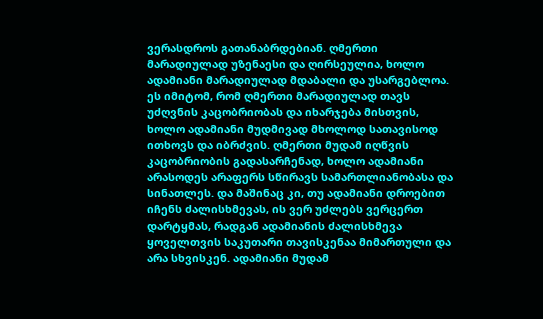ვერასდროს გათანაბრდებიან. ღმერთი მარადიულად უზენაესი და ღირსეულია, ხოლო ადამიანი მარადიულად მდაბალი და უსარგებლოა. ეს იმიტომ, რომ ღმერთი მარადიულად თავს უძღვნის კაცობრიობას და იხარჯება მისთვის, ხოლო ადამიანი მუდმივად მხოლოდ სათავისოდ ითხოვს და იბრძვის. ღმერთი მუდამ იღწვის კაცობრიობის გადასარჩენად, ხოლო ადამიანი არასოდეს არაფერს სწირავს სამართლიანობასა და სინათლეს. და მაშინაც კი, თუ ადამიანი დროებით იჩენს ძალისხმევას, ის ვერ უძლებს ვერცერთ დარტყმას, რადგან ადამიანის ძალისხმევა ყოველთვის საკუთარი თავისკენაა მიმართული და არა სხვისკენ. ადამიანი მუდამ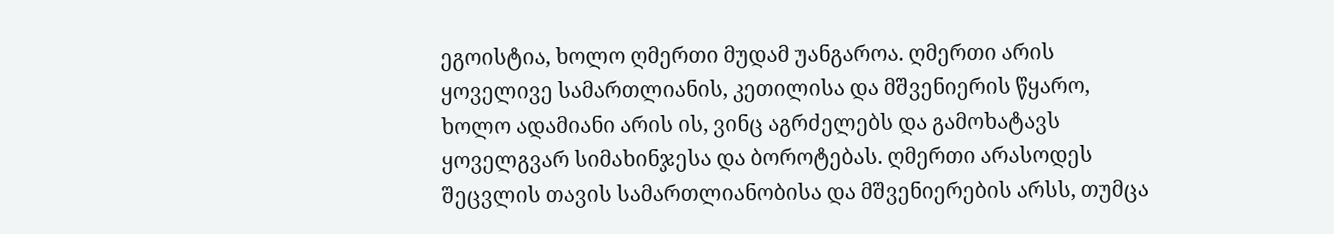ეგოისტია, ხოლო ღმერთი მუდამ უანგაროა. ღმერთი არის ყოველივე სამართლიანის, კეთილისა და მშვენიერის წყარო, ხოლო ადამიანი არის ის, ვინც აგრძელებს და გამოხატავს ყოველგვარ სიმახინჯესა და ბოროტებას. ღმერთი არასოდეს შეცვლის თავის სამართლიანობისა და მშვენიერების არსს, თუმცა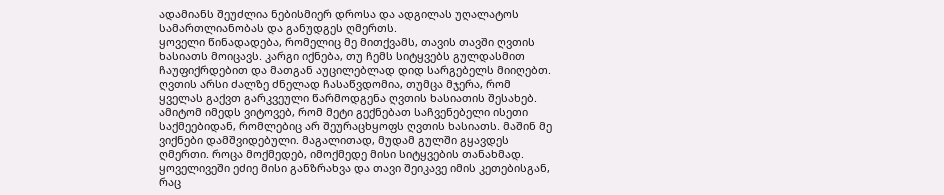ადამიანს შეუძლია ნებისმიერ დროსა და ადგილას უღალატოს სამართლიანობას და განუდგეს ღმერთს.
ყოველი წინადადება, რომელიც მე მითქვამს, თავის თავში ღვთის ხასიათს მოიცავს. კარგი იქნება, თუ ჩემს სიტყვებს გულდასმით ჩაუფიქრდებით და მათგან აუცილებლად დიდ სარგებელს მიიღებთ. ღვთის არსი ძალზე ძნელად ჩასაწვდომია, თუმცა მჯერა, რომ ყველას გაქვთ გარკვეული წარმოდგენა ღვთის ხასიათის შესახებ. ამიტომ იმედს ვიტოვებ, რომ მეტი გექნებათ საჩვენებელი ისეთი საქმეებიდან, რომლებიც არ შეურაცხყოფს ღვთის ხასიათს. მაშინ მე ვიქნები დამშვიდებული. მაგალითად, მუდამ გულში გყავდეს ღმერთი. როცა მოქმედებ, იმოქმედე მისი სიტყვების თანახმად. ყოველივეში ეძიე მისი განზრახვა და თავი შეიკავე იმის კეთებისგან, რაც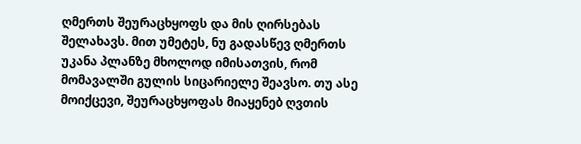ღმერთს შეურაცხყოფს და მის ღირსებას შელახავს. მით უმეტეს, ნუ გადასწევ ღმერთს უკანა პლანზე მხოლოდ იმისათვის, რომ მომავალში გულის სიცარიელე შეავსო. თუ ასე მოიქცევი, შეურაცხყოფას მიაყენებ ღვთის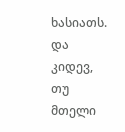ხასიათს. და კიდევ, თუ მთელი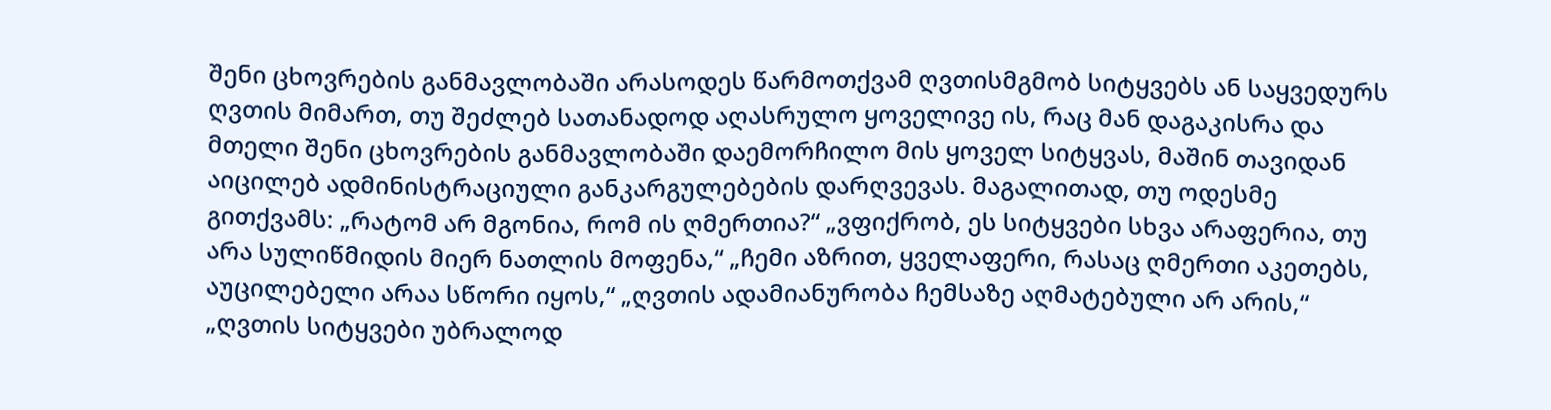შენი ცხოვრების განმავლობაში არასოდეს წარმოთქვამ ღვთისმგმობ სიტყვებს ან საყვედურს ღვთის მიმართ, თუ შეძლებ სათანადოდ აღასრულო ყოველივე ის, რაც მან დაგაკისრა და მთელი შენი ცხოვრების განმავლობაში დაემორჩილო მის ყოველ სიტყვას, მაშინ თავიდან აიცილებ ადმინისტრაციული განკარგულებების დარღვევას. მაგალითად, თუ ოდესმე გითქვამს: „რატომ არ მგონია, რომ ის ღმერთია?“ „ვფიქრობ, ეს სიტყვები სხვა არაფერია, თუ არა სულიწმიდის მიერ ნათლის მოფენა,“ „ჩემი აზრით, ყველაფერი, რასაც ღმერთი აკეთებს, აუცილებელი არაა სწორი იყოს,“ „ღვთის ადამიანურობა ჩემსაზე აღმატებული არ არის,“ „ღვთის სიტყვები უბრალოდ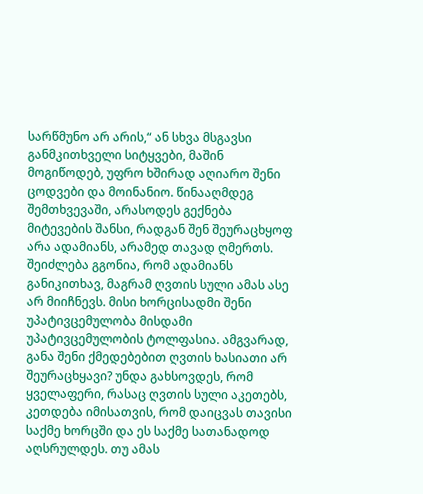სარწმუნო არ არის,“ ან სხვა მსგავსი განმკითხველი სიტყვები, მაშინ მოგიწოდებ, უფრო ხშირად აღიარო შენი ცოდვები და მოინანიო. წინააღმდეგ შემთხვევაში, არასოდეს გექნება მიტევების შანსი, რადგან შენ შეურაცხყოფ არა ადამიანს, არამედ თავად ღმერთს. შეიძლება გგონია, რომ ადამიანს განიკითხავ, მაგრამ ღვთის სული ამას ასე არ მიიჩნევს. მისი ხორცისადმი შენი უპატივცემულობა მისდამი უპატივცემულობის ტოლფასია. ამგვარად, განა შენი ქმედებებით ღვთის ხასიათი არ შეურაცხყავი? უნდა გახსოვდეს, რომ ყველაფერი, რასაც ღვთის სული აკეთებს, კეთდება იმისათვის, რომ დაიცვას თავისი საქმე ხორცში და ეს საქმე სათანადოდ აღსრულდეს. თუ ამას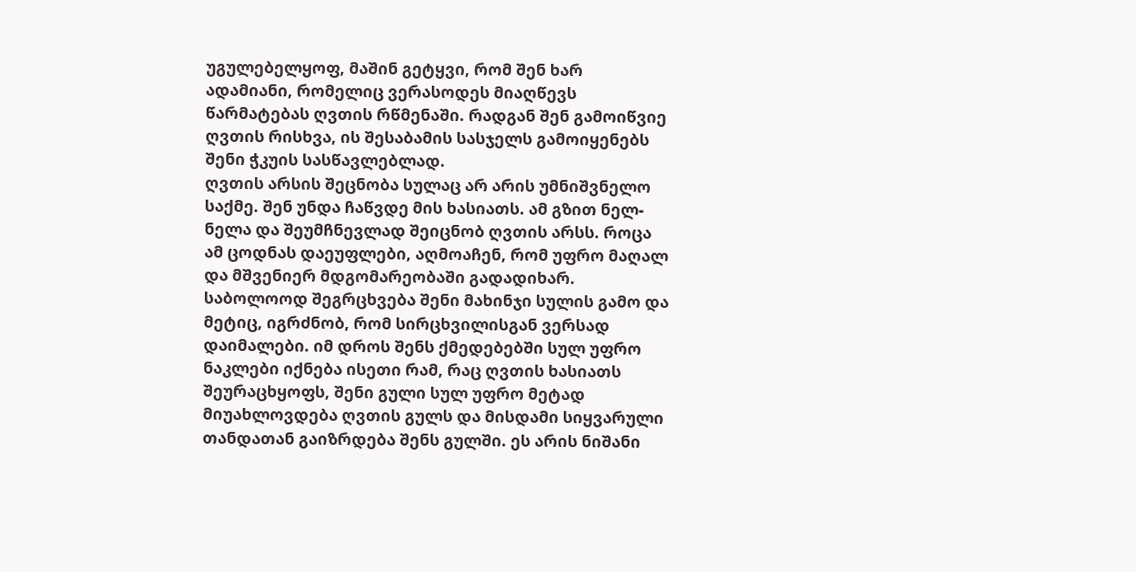უგულებელყოფ, მაშინ გეტყვი, რომ შენ ხარ ადამიანი, რომელიც ვერასოდეს მიაღწევს წარმატებას ღვთის რწმენაში. რადგან შენ გამოიწვიე ღვთის რისხვა, ის შესაბამის სასჯელს გამოიყენებს შენი ჭკუის სასწავლებლად.
ღვთის არსის შეცნობა სულაც არ არის უმნიშვნელო საქმე. შენ უნდა ჩაწვდე მის ხასიათს. ამ გზით ნელ-ნელა და შეუმჩნევლად შეიცნობ ღვთის არსს. როცა ამ ცოდნას დაეუფლები, აღმოაჩენ, რომ უფრო მაღალ და მშვენიერ მდგომარეობაში გადადიხარ. საბოლოოდ შეგრცხვება შენი მახინჯი სულის გამო და მეტიც, იგრძნობ, რომ სირცხვილისგან ვერსად დაიმალები. იმ დროს შენს ქმედებებში სულ უფრო ნაკლები იქნება ისეთი რამ, რაც ღვთის ხასიათს შეურაცხყოფს, შენი გული სულ უფრო მეტად მიუახლოვდება ღვთის გულს და მისდამი სიყვარული თანდათან გაიზრდება შენს გულში. ეს არის ნიშანი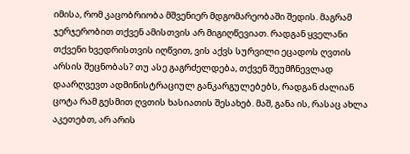იმისა, რომ კაცობრიობა მშვენიერ მდგომარეობაში შედის. მაგრამ ჯერჯერობით თქვენ ამისთვის არ მიგიღწევიათ. რადგან ყველანი თქვენი ხვედრისთვის იღწვით, ვის აქვს სურვილი ეცადოს ღვთის არსის შეცნობას? თუ ასე გაგრძელდება, თქვენ შეუმჩნევლად დაარღვევთ ადმინისტრაციულ განკარგულებებს, რადგან ძალიან ცოტა რამ გესმით ღვთის ხასიათის შესახებ. მაშ, განა ის, რასაც ახლა აკეთებთ, არ არის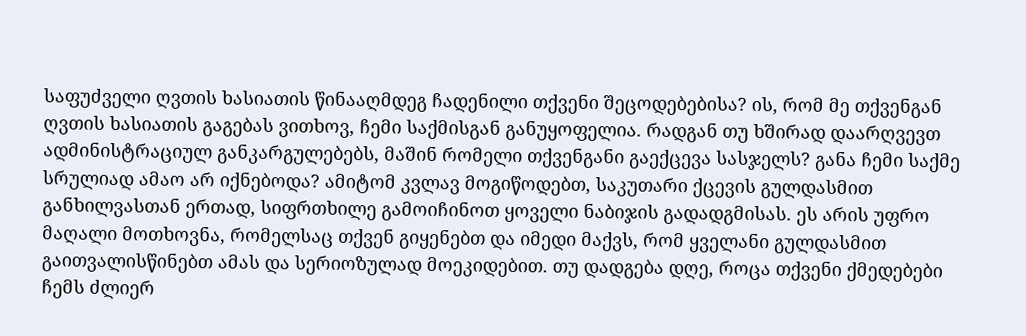საფუძველი ღვთის ხასიათის წინააღმდეგ ჩადენილი თქვენი შეცოდებებისა? ის, რომ მე თქვენგან ღვთის ხასიათის გაგებას ვითხოვ, ჩემი საქმისგან განუყოფელია. რადგან თუ ხშირად დაარღვევთ ადმინისტრაციულ განკარგულებებს, მაშინ რომელი თქვენგანი გაექცევა სასჯელს? განა ჩემი საქმე სრულიად ამაო არ იქნებოდა? ამიტომ კვლავ მოგიწოდებთ, საკუთარი ქცევის გულდასმით განხილვასთან ერთად, სიფრთხილე გამოიჩინოთ ყოველი ნაბიჯის გადადგმისას. ეს არის უფრო მაღალი მოთხოვნა, რომელსაც თქვენ გიყენებთ და იმედი მაქვს, რომ ყველანი გულდასმით გაითვალისწინებთ ამას და სერიოზულად მოეკიდებით. თუ დადგება დღე, როცა თქვენი ქმედებები ჩემს ძლიერ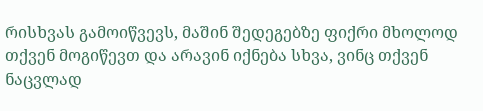რისხვას გამოიწვევს, მაშინ შედეგებზე ფიქრი მხოლოდ თქვენ მოგიწევთ და არავინ იქნება სხვა, ვინც თქვენ ნაცვლად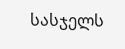სასჯელს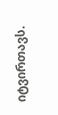იტვირთავს.